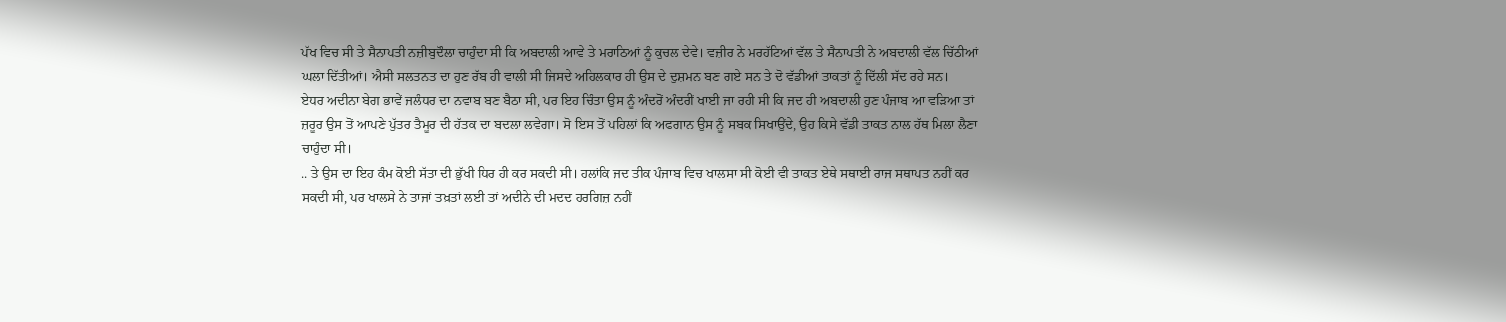ਪੱਖ ਵਿਚ ਸੀ ਤੇ ਸੈਨਾਪਤੀ ਨਜ਼ੀਬੁਦੌਲਾ ਚਾਹੁੰਦਾ ਸੀ ਕਿ ਅਬਦਾਲੀ ਆਵੇ ਤੇ ਮਰਾਠਿਆਂ ਨੂੰ ਕੁਚਲ ਦੇਵੇ। ਵਜ਼ੀਰ ਨੇ ਮਰਹੱਟਿਆਂ ਵੱਲ ਤੇ ਸੈਨਾਪਤੀ ਨੇ ਅਬਦਾਲੀ ਵੱਲ ਚਿੱਠੀਆਂ ਘਲਾ ਦਿੱਤੀਆਂ। ਐਸੀ ਸਲਤਨਤ ਦਾ ਹੁਣ ਰੱਬ ਹੀ ਵਾਲੀ ਸੀ ਜਿਸਦੇ ਅਹਿਲਕਾਰ ਹੀ ਉਸ ਦੇ ਦੁਸ਼ਮਨ ਬਣ ਗਏ ਸਨ ਤੇ ਦੋ ਵੱਡੀਆਂ ਤਾਕਤਾਂ ਨੂੰ ਦਿੱਲੀ ਸੱਦ ਰਹੇ ਸਨ।
ਏਧਰ ਅਦੀਨਾ ਬੇਗ ਭਾਵੇਂ ਜਲੰਧਰ ਦਾ ਨਵਾਬ ਬਣ ਬੈਠਾ ਸੀ, ਪਰ ਇਹ ਚਿੰਤਾ ਉਸ ਨੂੰ ਅੰਦਰੋਂ ਅੰਦਰੀਂ ਖਾਈ ਜਾ ਰਹੀ ਸੀ ਕਿ ਜਦ ਹੀ ਅਬਦਾਲੀ ਹੁਣ ਪੰਜਾਬ ਆ ਵੜਿਆ ਤਾਂ ਜ਼ਰੂਰ ਉਸ ਤੋਂ ਆਪਣੇ ਪੁੱਤਰ ਤੈਮੂਰ ਦੀ ਹੱਤਕ ਦਾ ਬਦਲਾ ਲਵੇਗਾ। ਸੋ ਇਸ ਤੋਂ ਪਹਿਲਾਂ ਕਿ ਅਫਗਾਨ ਉਸ ਨੂੰ ਸਬਕ ਸਿਖਾਉਂਦੇ, ਉਹ ਕਿਸੇ ਵੱਡੀ ਤਾਕਤ ਨਾਲ ਹੱਥ ਮਿਲਾ ਲੈਣਾ ਚਾਹੁੰਦਾ ਸੀ।
.. ਤੇ ਉਸ ਦਾ ਇਹ ਕੰਮ ਕੋਈ ਸੱਤਾ ਦੀ ਭੁੱਖੀ ਧਿਰ ਹੀ ਕਰ ਸਕਦੀ ਸੀ। ਹਲਾਂਕਿ ਜਦ ਤੀਕ ਪੰਜਾਬ ਵਿਚ ਖਾਲਸਾ ਸੀ ਕੋਈ ਵੀ ਤਾਕਤ ਏਥੇ ਸਥਾਈ ਰਾਜ ਸਥਾਪਤ ਨਹੀਂ ਕਰ ਸਕਦੀ ਸੀ, ਪਰ ਖਾਲਸੇ ਨੇ ਤਾਜਾਂ ਤਖ਼ਤਾਂ ਲਈ ਤਾਂ ਅਦੀਨੇ ਦੀ ਮਦਦ ਹਰਗਿਜ਼ ਨਹੀਂ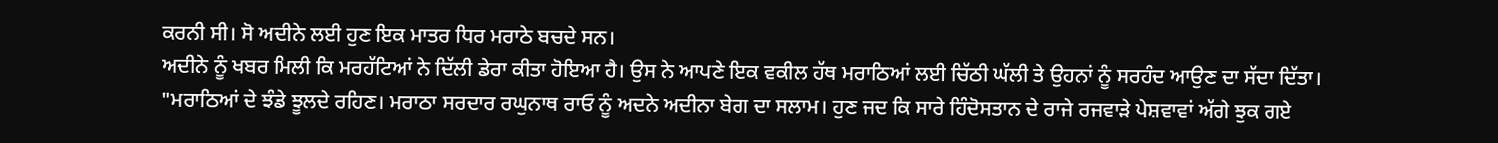ਕਰਨੀ ਸੀ। ਸੋ ਅਦੀਨੇ ਲਈ ਹੁਣ ਇਕ ਮਾਤਰ ਧਿਰ ਮਰਾਠੇ ਬਚਦੇ ਸਨ।
ਅਦੀਨੇ ਨੂੰ ਖਬਰ ਮਿਲੀ ਕਿ ਮਰਹੱਟਿਆਂ ਨੇ ਦਿੱਲੀ ਡੇਰਾ ਕੀਤਾ ਹੋਇਆ ਹੈ। ਉਸ ਨੇ ਆਪਣੇ ਇਕ ਵਕੀਲ ਹੱਥ ਮਰਾਠਿਆਂ ਲਈ ਚਿੱਠੀ ਘੱਲੀ ਤੇ ਉਹਨਾਂ ਨੂੰ ਸਰਹੰਦ ਆਉਣ ਦਾ ਸੱਦਾ ਦਿੱਤਾ।
"ਮਰਾਠਿਆਂ ਦੇ ਝੰਡੇ ਝੂਲਦੇ ਰਹਿਣ। ਮਰਾਠਾ ਸਰਦਾਰ ਰਘੁਨਾਥ ਰਾਓ ਨੂੰ ਅਦਨੇ ਅਦੀਨਾ ਬੇਗ ਦਾ ਸਲਾਮ। ਹੁਣ ਜਦ ਕਿ ਸਾਰੇ ਹਿੰਦੋਸਤਾਨ ਦੇ ਰਾਜੇ ਰਜਵਾੜੇ ਪੇਸ਼ਵਾਵਾਂ ਅੱਗੇ ਝੁਕ ਗਏ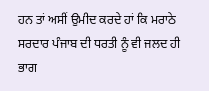ਹਨ ਤਾਂ ਅਸੀਂ ਉਮੀਦ ਕਰਦੇ ਹਾਂ ਕਿ ਮਰਾਠੇ ਸਰਦਾਰ ਪੰਜਾਬ ਦੀ ਧਰਤੀ ਨੂੰ ਵੀ ਜਲਦ ਹੀ ਭਾਗ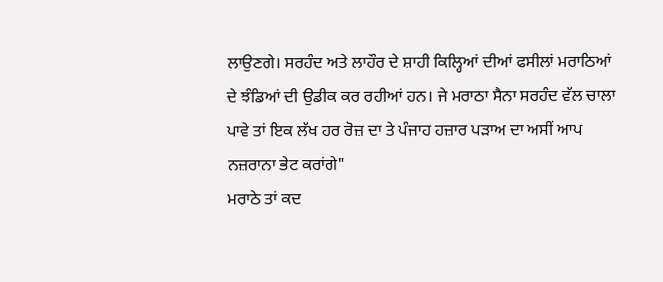ਲਾਉਣਗੇ। ਸਰਹੰਦ ਅਤੇ ਲਾਹੌਰ ਦੇ ਸ਼ਾਹੀ ਕਿਲ੍ਹਿਆਂ ਦੀਆਂ ਫਸੀਲਾਂ ਮਰਾਠਿਆਂ ਦੇ ਝੰਡਿਆਂ ਦੀ ਉਡੀਕ ਕਰ ਰਹੀਆਂ ਹਨ। ਜੇ ਮਰਾਠਾ ਸੈਨਾ ਸਰਹੰਦ ਵੱਲ ਚਾਲਾ ਪਾਵੇ ਤਾਂ ਇਕ ਲੱਖ ਹਰ ਰੋਜ਼ ਦਾ ਤੇ ਪੰਜਾਹ ਹਜ਼ਾਰ ਪੜਾਅ ਦਾ ਅਸੀਂ ਆਪ ਨਜ਼ਰਾਨਾ ਭੇਟ ਕਰਾਂਗੇ"
ਮਰਾਠੇ ਤਾਂ ਕਦ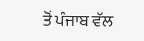ਤੋਂ ਪੰਜਾਬ ਵੱਲ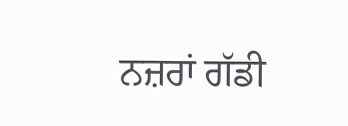ਨਜ਼ਰਾਂ ਗੱਡੀ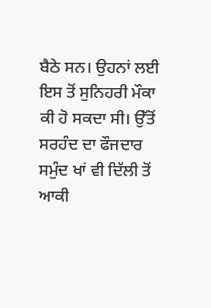ਬੈਠੇ ਸਨ। ਉਹਨਾਂ ਲਈ ਇਸ ਤੋਂ ਸੁਨਿਹਰੀ ਮੌਕਾ ਕੀ ਹੋ ਸਕਦਾ ਸੀ। ਉੱਤੋਂ ਸਰਹੰਦ ਦਾ ਫੌਜਦਾਰ ਸਮੁੰਦ ਖਾਂ ਵੀ ਦਿੱਲੀ ਤੋਂ ਆਕੀ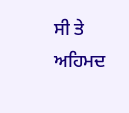ਸੀ ਤੇ ਅਹਿਮਦ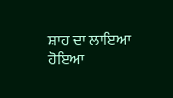ਸ਼ਾਹ ਦਾ ਲਾਇਆ ਹੋਇਆ